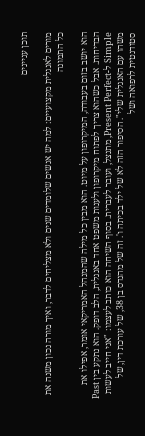תוכן עניינים

מורים לאנגלית מקצועיים: למה יש אנשים שלומדים שנים ולא מצליחים לדבר, ואיך מורה נכון משנה את כל התמונה

הוא יושב בזום בעבודה, המיקרופון על מיוט. הוא מבין כל מילה שהמנהל האמריקאי אומר, אפילו את הבדיחות. אבל כשהוא צריך לפתוח מיקרופון ולענות משפט אחד באנגלית, הלב דופק. הוא נתקע בין Past Simple ל-Present Perfect, מתנצל, ועובר לעברית. בסוף השיחה הוא כותב לעצמו: "אני חייב לעשות משהו עם האנגלית שלי". הסיפור הזה לא של ילד בכיתה ו'. זה של מהנדס בן 38, של עורכת דין, של סטודנטית לרפואה ושל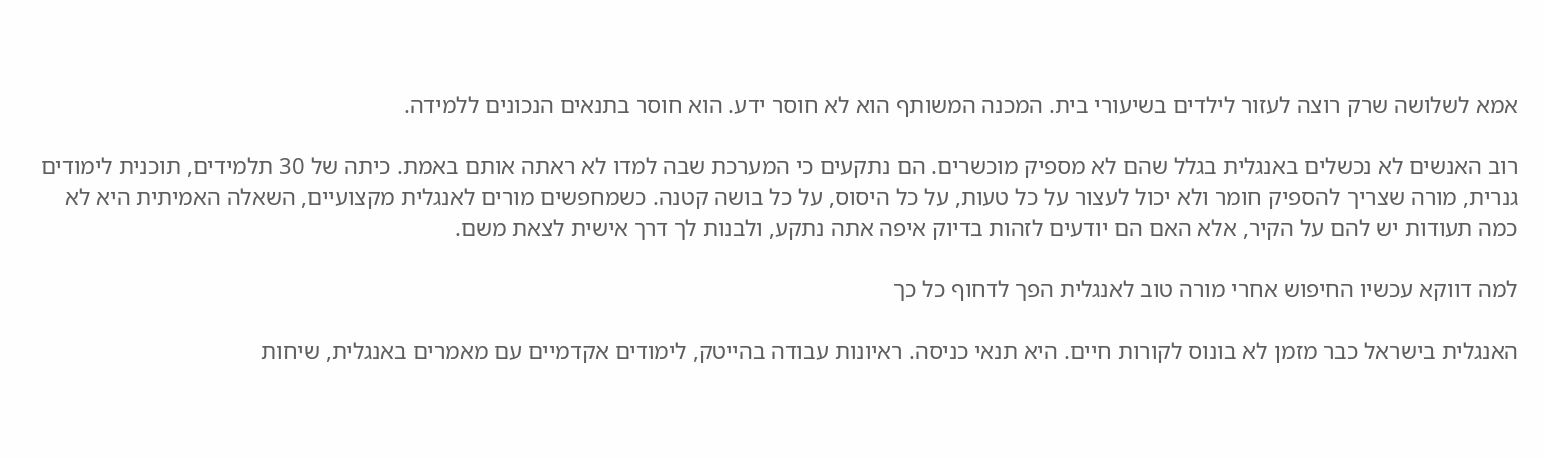אמא לשלושה שרק רוצה לעזור לילדים בשיעורי בית. המכנה המשותף הוא לא חוסר ידע. הוא חוסר בתנאים הנכונים ללמידה.

רוב האנשים לא נכשלים באנגלית בגלל שהם לא מספיק מוכשרים. הם נתקעים כי המערכת שבה למדו לא ראתה אותם באמת. כיתה של 30 תלמידים, תוכנית לימודים גנרית, מורה שצריך להספיק חומר ולא יכול לעצור על כל טעות, על כל היסוס, על כל בושה קטנה. כשמחפשים מורים לאנגלית מקצועיים, השאלה האמיתית היא לא כמה תעודות יש להם על הקיר, אלא האם הם יודעים לזהות בדיוק איפה אתה נתקע, ולבנות לך דרך אישית לצאת משם.

למה דווקא עכשיו החיפוש אחרי מורה טוב לאנגלית הפך לדחוף כל כך

האנגלית בישראל כבר מזמן לא בונוס לקורות חיים. היא תנאי כניסה. ראיונות עבודה בהייטק, לימודים אקדמיים עם מאמרים באנגלית, שיחות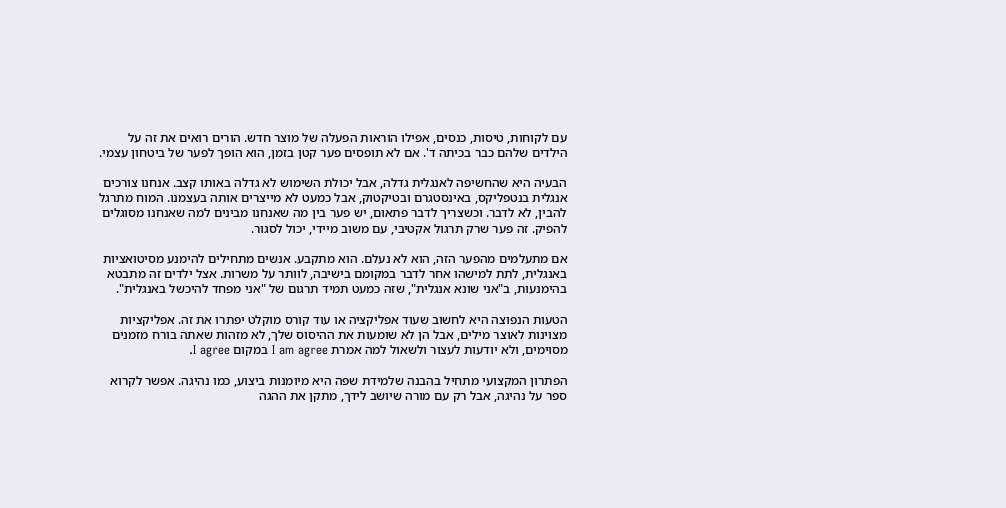עם לקוחות, טיסות, כנסים, אפילו הוראות הפעלה של מוצר חדש. הורים רואים את זה על הילדים שלהם כבר בכיתה ד'. אם לא תופסים פער קטן בזמן, הוא הופך לפער של ביטחון עצמי.

הבעיה היא שהחשיפה לאנגלית גדלה, אבל יכולת השימוש לא גדלה באותו קצב. אנחנו צורכים אנגלית בנטפליקס, באינסטגרם ובטיקטוק, אבל כמעט לא מייצרים אותה בעצמנו. המוח מתרגל להבין, לא לדבר. וכשצריך לדבר פתאום, יש פער בין מה שאנחנו מבינים למה שאנחנו מסוגלים להפיק. זה פער שרק תרגול אקטיבי, עם משוב מיידי, יכול לסגור.

אם מתעלמים מהפער הזה, הוא לא נעלם. הוא מתקבע. אנשים מתחילים להימנע מסיטואציות באנגלית, לתת למישהו אחר לדבר במקומם בישיבה, לוותר על משרות. אצל ילדים זה מתבטא בהימנעות, ב"אני שונא אנגלית", שזה כמעט תמיד תרגום של "אני מפחד להיכשל באנגלית".

הטעות הנפוצה היא לחשוב שעוד אפליקציה או עוד קורס מוקלט יפתרו את זה. אפליקציות מצוינות לאוצר מילים, אבל הן לא שומעות את ההיסוס שלך, לא מזהות שאתה בורח מזמנים מסוימים, ולא יודעות לעצור ולשאול למה אמרת I am agree במקום I agree.

הפתרון המקצועי מתחיל בהבנה שלמידת שפה היא מיומנות ביצוע, כמו נהיגה. אפשר לקרוא ספר על נהיגה, אבל רק עם מורה שיושב לידך, מתקן את ההגה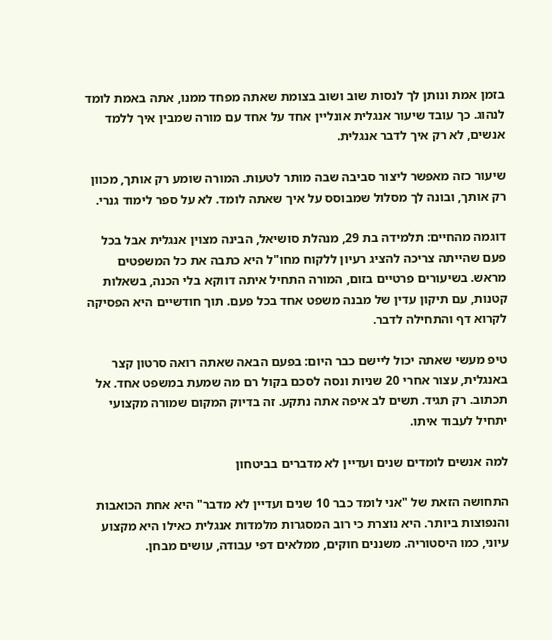בזמן אמת ונותן לך לנסות שוב ושוב בצומת שאתה מפחד ממנו, אתה באמת לומד לנהוג. כך עובד שיעור אנגלית אונליין אחד על אחד עם מורה שמבין איך ללמד אנשים, לא רק איך לדבר אנגלית.

שיעור כזה מאפשר ליצור סביבה שבה מותר לטעות. המורה שומע רק אותך, מכוון רק אותך, ובונה לך מסלול שמבוסס על איך שאתה לומד. לא על ספר לימוד גנרי.

דוגמה מהחיים: תלמידה בת 29, מנהלת סושיאל, הבינה מצוין אנגלית אבל בכל פעם שהייתה צריכה להציג רעיון ללקוח מחו"ל היא כתבה את כל המשפטים מראש. בשיעורים פרטיים בזום, המורה התחיל איתה דווקא בלי הכנה, בשאלות קטנות, עם תיקון עדין של מבנה משפט אחד בכל פעם. תוך חודשיים היא הפסיקה לקרוא דף והתחילה לדבר.

טיפ מעשי שאתה יכול ליישם כבר היום: בפעם הבאה שאתה רואה סרטון קצר באנגלית, עצור אחרי 20 שניות ונסה לסכם בקול רם מה שמעת במשפט אחד. אל תכתוב. רק תגיד. תשים לב איפה אתה נתקע. זה בדיוק המקום שמורה מקצועי יתחיל לעבוד איתו.

למה אנשים לומדים שנים ועדיין לא מדברים בביטחון

התחושה הזאת של "אני לומד כבר 10 שנים ועדיין לא מדבר" היא אחת הכואבות והנפוצות ביותר. היא נוצרת כי רוב המסגרות מלמדות אנגלית כאילו היא מקצוע עיוני, כמו היסטוריה. משננים חוקים, ממלאים דפי עבודה, עושים מבחן.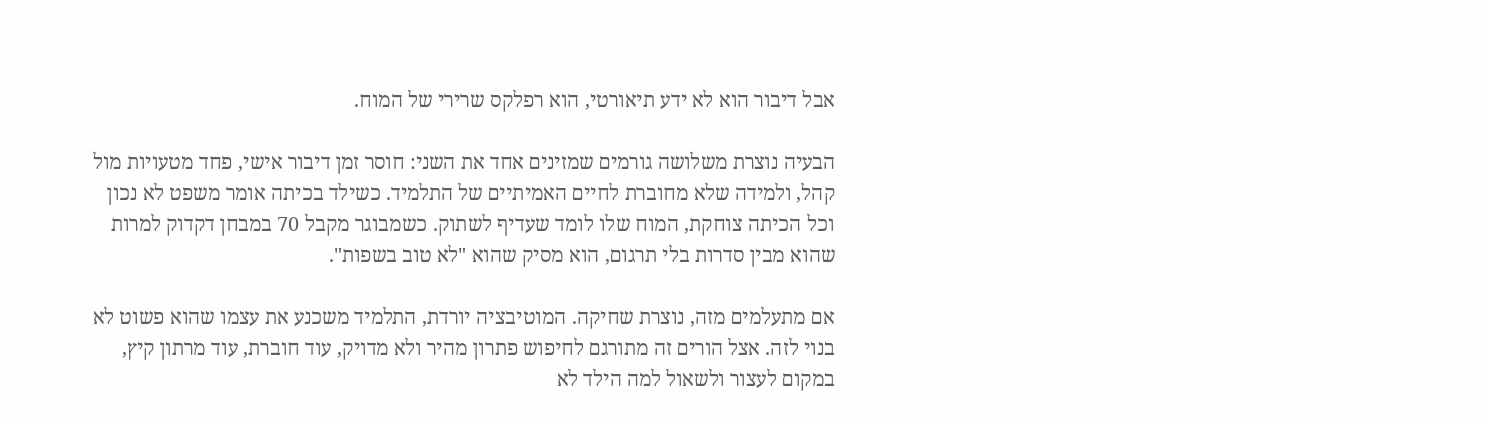אבל דיבור הוא לא ידע תיאורטי, הוא רפלקס שרירי של המוח.

הבעיה נוצרת משלושה גורמים שמזינים אחד את השני: חוסר זמן דיבור אישי, פחד מטעויות מול קהל, ולמידה שלא מחוברת לחיים האמיתיים של התלמיד. כשילד בכיתה אומר משפט לא נכון וכל הכיתה צוחקת, המוח שלו לומד שעדיף לשתוק. כשמבוגר מקבל 70 במבחן דקדוק למרות שהוא מבין סדרות בלי תרגום, הוא מסיק שהוא "לא טוב בשפות".

אם מתעלמים מזה, נוצרת שחיקה. המוטיבציה יורדת, התלמיד משכנע את עצמו שהוא פשוט לא בנוי לזה. אצל הורים זה מתורגם לחיפוש פתרון מהיר ולא מדויק, עוד חוברת, עוד מרתון קיץ, במקום לעצור ולשאול למה הילד לא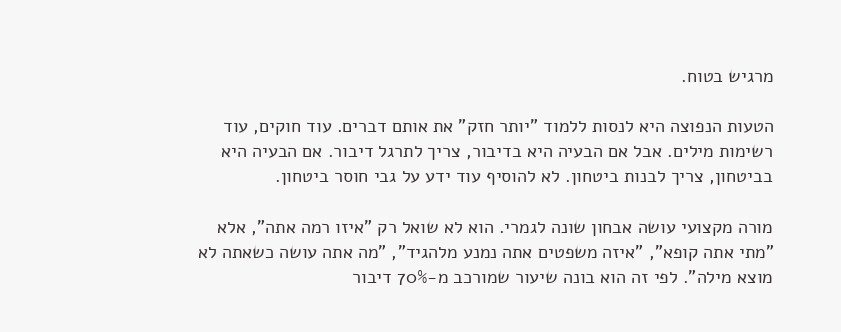מרגיש בטוח.

הטעות הנפוצה היא לנסות ללמוד "יותר חזק" את אותם דברים. עוד חוקים, עוד רשימות מילים. אבל אם הבעיה היא בדיבור, צריך לתרגל דיבור. אם הבעיה היא בביטחון, צריך לבנות ביטחון. לא להוסיף עוד ידע על גבי חוסר ביטחון.

מורה מקצועי עושה אבחון שונה לגמרי. הוא לא שואל רק "איזו רמה אתה", אלא "מתי אתה קופא", "איזה משפטים אתה נמנע מלהגיד", "מה אתה עושה כשאתה לא מוצא מילה". לפי זה הוא בונה שיעור שמורכב מ-70% דיבור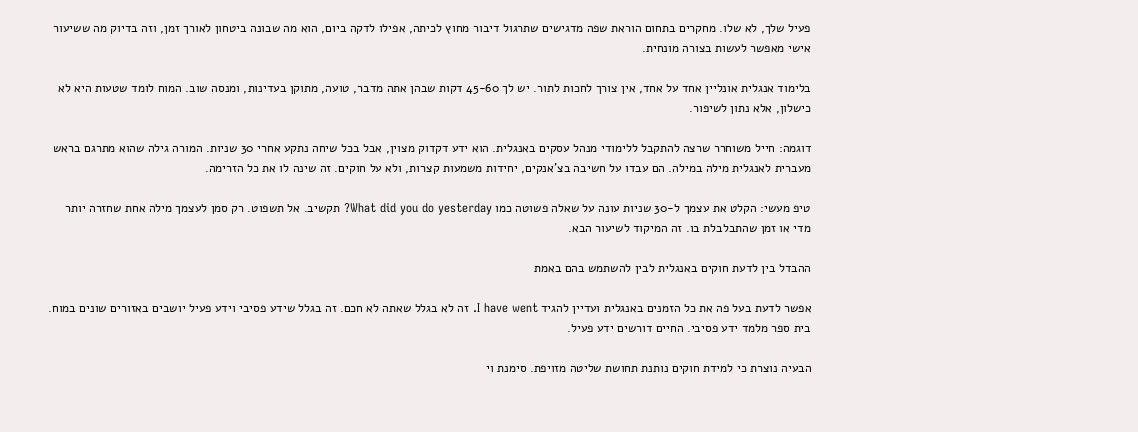פעיל שלך, לא שלו. מחקרים בתחום הוראת שפה מדגישים שתרגול דיבור מחוץ לכיתה, אפילו לדקה ביום, הוא מה שבונה ביטחון לאורך זמן, וזה בדיוק מה ששיעור אישי מאפשר לעשות בצורה מונחית.

בלימוד אנגלית אונליין אחד על אחד, אין צורך לחכות לתור. יש לך 45-60 דקות שבהן אתה מדבר, טועה, מתוקן בעדינות, ומנסה שוב. המוח לומד שטעות היא לא כישלון, אלא נתון לשיפור.

דוגמה: חייל משוחרר שרצה להתקבל ללימודי מנהל עסקים באנגלית. הוא ידע דקדוק מצוין, אבל בכל שיחה נתקע אחרי 30 שניות. המורה גילה שהוא מתרגם בראש מעברית לאנגלית מילה במילה. הם עבדו על חשיבה בצ'אנקים, יחידות משמעות קצרות, ולא על חוקים. זה שינה לו את כל הזרימה.

טיפ מעשי: הקלט את עצמך ל-30 שניות עונה על שאלה פשוטה כמו What did you do yesterday? תקשיב. אל תשפוט. רק סמן לעצמך מילה אחת שחזרה יותר מדי או זמן שהתבלבלת בו. זה המיקוד לשיעור הבא.

ההבדל בין לדעת חוקים באנגלית לבין להשתמש בהם באמת

אפשר לדעת בעל פה את כל הזמנים באנגלית ועדיין להגיד I have went. זה לא בגלל שאתה לא חכם. זה בגלל שידע פסיבי וידע פעיל יושבים באזורים שונים במוח. בית ספר מלמד ידע פסיבי. החיים דורשים ידע פעיל.

הבעיה נוצרת כי למידת חוקים נותנת תחושת שליטה מזויפת. סימנת וי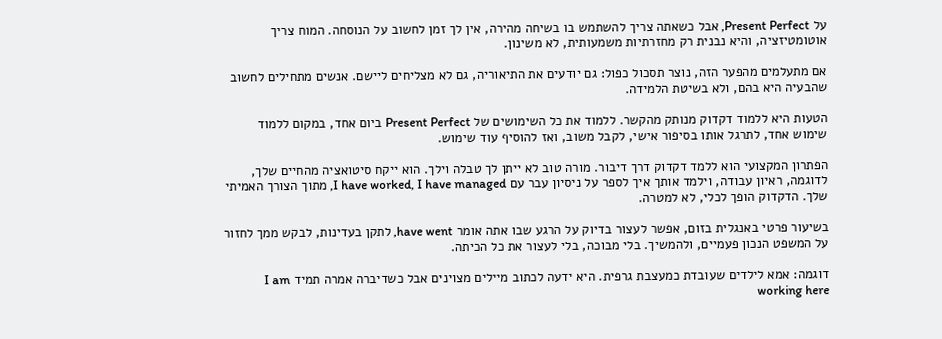על Present Perfect, אבל כשאתה צריך להשתמש בו בשיחה מהירה, אין לך זמן לחשוב על הנוסחה. המוח צריך אוטומטיזציה, והיא נבנית רק מחזרתיות משמעותית, לא משינון.

אם מתעלמים מהפער הזה, נוצר תסכול כפול: גם יודעים את התיאוריה, גם לא מצליחים ליישם. אנשים מתחילים לחשוב שהבעיה היא בהם, ולא בשיטת הלמידה.

הטעות היא ללמוד דקדוק מנותק מהקשר. ללמוד את כל השימושים של Present Perfect ביום אחד, במקום ללמוד שימוש אחד, לתרגל אותו בסיפור אישי, לקבל משוב, ואז להוסיף עוד שימוש.

הפתרון המקצועי הוא ללמד דקדוק דרך דיבור. מורה טוב לא ייתן לך טבלה וילך. הוא ייקח סיטואציה מהחיים שלך, לדוגמה, ראיון עבודה, וילמד אותך איך לספר על ניסיון עבר עם I have worked, I have managed, מתוך הצורך האמיתי שלך. הדקדוק הופך לכלי, לא למטרה.

בשיעור פרטי באנגלית בזום, אפשר לעצור בדיוק על הרגע שבו אתה אומר have went, לתקן בעדינות, לבקש ממך לחזור על המשפט הנכון פעמיים, ולהמשיך. בלי מבוכה, בלי לעצור את כל הכיתה.

דוגמה: אמא לילדים שעובדת כמעצבת גרפית. היא ידעה לכתוב מיילים מצוינים אבל כשדיברה אמרה תמיד I am working here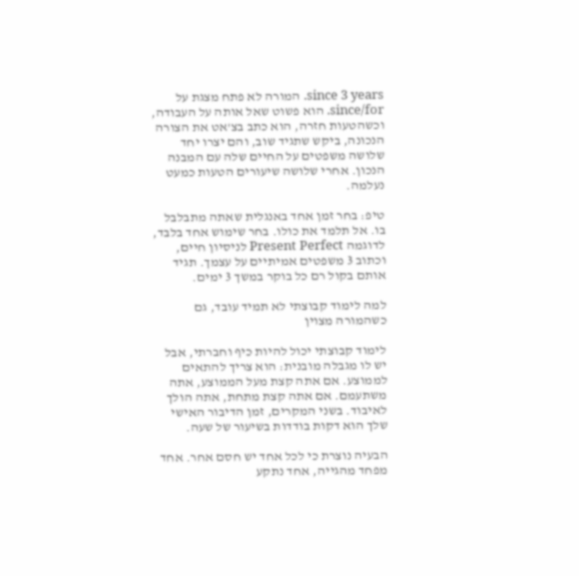since 3 years. המורה לא פתח מצגת על since/for. הוא פשוט שאל אותה על העבודה, וכשהטעות חזרה, הוא כתב בצ'אט את הצורה הנכונה, ביקש שתגיד שוב, והם יצרו יחד שלושה משפטים על החיים שלה עם המבנה הנכון. אחרי שלושה שיעורים הטעות כמעט נעלמה.

טיפ: בחר זמן אחד באנגלית שאתה מתבלבל בו. אל תלמד את כולו. בחר שימוש אחד בלבד, לדוגמה Present Perfect לניסיון חיים, וכתוב 3 משפטים אמיתיים על עצמך. תגיד אותם בקול רם כל בוקר במשך 3 ימים.

למה לימוד קבוצתי לא תמיד עובד, גם כשהמורה מצוין

לימוד קבוצתי יכול להיות כיף וחברתי, אבל יש לו מגבלה מובנית: הוא צריך להתאים לממוצע. אם אתה קצת מעל הממוצע, אתה משתעמם. אם אתה קצת מתחת, אתה הולך לאיבוד. בשני המקרים, זמן הדיבור האישי שלך הוא דקות בודדות בשיעור של שעה.

הבעיה נוצרת כי לכל אחד יש חסם אחר. אחד מפחד מהגייה, אחד נתקע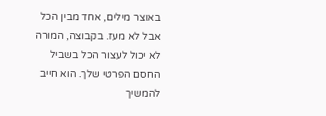באוצר מילים, אחד מבין הכל אבל לא מעז. בקבוצה, המורה לא יכול לעצור הכל בשביל החסם הפרטי שלך. הוא חייב להמשיך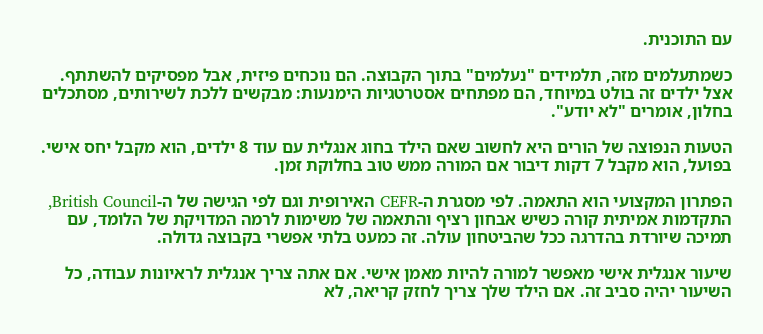עם התוכנית.

כשמתעלמים מזה, תלמידים "נעלמים" בתוך הקבוצה. הם נוכחים פיזית, אבל מפסיקים להשתתף. אצל ילדים זה בולט במיוחד, הם מפתחים אסטרטגיות הימנעות: מבקשים ללכת לשירותים, מסתכלים בחלון, אומרים "לא יודע".

הטעות הנפוצה של הורים היא לחשוב שאם הילד בחוג אנגלית עם עוד 8 ילדים, הוא מקבל יחס אישי. בפועל, הוא מקבל 7 דקות דיבור אם המורה ממש טוב בחלוקת זמן.

הפתרון המקצועי הוא התאמה. לפי מסגרת ה-CEFR האירופית וגם לפי הגישה של ה-British Council, התקדמות אמיתית קורה כשיש אבחון רציף והתאמה של משימות לרמה המדויקת של הלומד, עם תמיכה שיורדת בהדרגה ככל שהביטחון עולה. זה כמעט בלתי אפשרי בקבוצה גדולה.

שיעור אנגלית אישי מאפשר למורה להיות מאמן אישי. אם אתה צריך אנגלית לראיונות עבודה, כל השיעור יהיה סביב זה. אם הילד שלך צריך לחזק קריאה, לא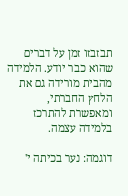תבזבזו זמן על דברים שהוא כבר יודע. הלמידה מהבית מורידה גם את הלחץ החברתי, ומאפשרת להתרכז בלמידה עצמה.

דוגמה: נער בכיתה י'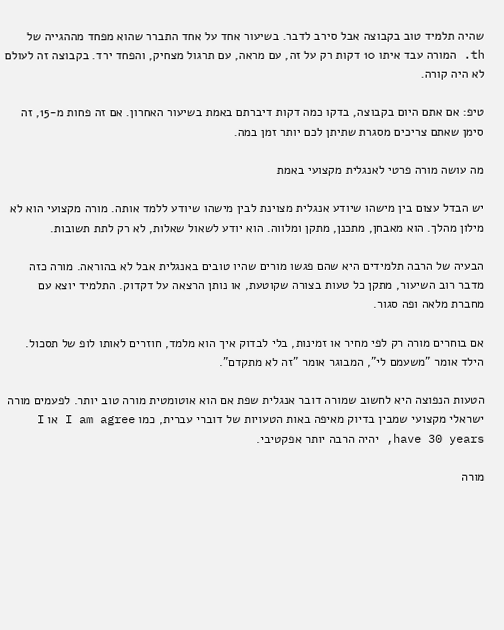שהיה תלמיד טוב בקבוצה אבל סירב לדבר. בשיעור אחד על אחד התברר שהוא מפחד מההגייה של th. המורה עבד איתו 10 דקות רק על זה, עם מראה, עם תרגול מצחיק, והפחד ירד. בקבוצה זה לעולם לא היה קורה.

טיפ: אם אתם היום בקבוצה, בדקו כמה דקות דיברתם באמת בשיעור האחרון. אם זה פחות מ-15, זה סימן שאתם צריכים מסגרת שתיתן לכם יותר זמן במה.

מה עושה מורה פרטי לאנגלית מקצועי באמת

יש הבדל עצום בין מישהו שיודע אנגלית מצוינת לבין מישהו שיודע ללמד אותה. מורה מקצועי הוא לא מילון מהלך. הוא מאבחן, מתכנן, מתקן ומלווה. הוא יודע לשאול שאלות, לא רק לתת תשובות.

הבעיה של הרבה תלמידים היא שהם פגשו מורים שהיו טובים באנגלית אבל לא בהוראה. מורה כזה מדבר רוב השיעור, מתקן כל טעות בצורה שקוטעת, או נותן הרצאה על דקדוק. התלמיד יוצא עם מחברת מלאה ופה סגור.

אם בוחרים מורה רק לפי מחיר או זמינות, בלי לבדוק איך הוא מלמד, חוזרים לאותו לופ של תסכול. הילד אומר "משעמם לי", המבוגר אומר "זה לא מתקדם".

הטעות הנפוצה היא לחשוב שמורה דובר אנגלית שפת אם הוא אוטומטית מורה טוב יותר. לפעמים מורה ישראלי מקצועי שמבין בדיוק מאיפה באות הטעויות של דוברי עברית, כמו I am agree או I have 30 years, יהיה הרבה יותר אפקטיבי.

מורה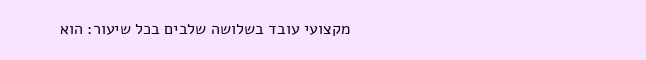מקצועי עובד בשלושה שלבים בכל שיעור: הוא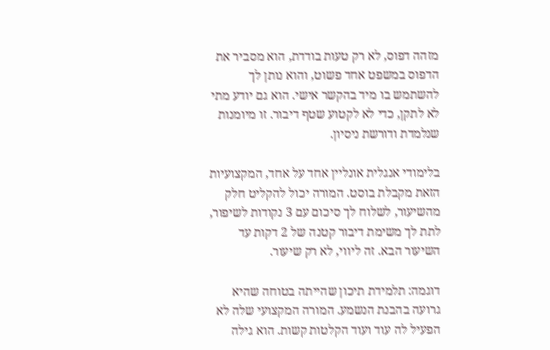מזהה דפוס, לא רק טעות בודדת, הוא מסביר את הדפוס במשפט אחד פשוט, והוא נותן לך להשתמש בו מיד בהקשר אישי. הוא גם יודע מתי לא לתקן, כדי לא לקטוע שטף דיבור. זו מיומנות שנלמדת ודורשת ניסיון.

בלימודי אנגלית אונליין אחד על אחד, המקצועיות הזאת מקבלת בוסט. המורה יכול להקליט חלק מהשיעור, לשלוח לך סיכום עם 3 נקודות לשיפור, לתת לך משימת דיבור קטנה של 2 דקות עד השיעור הבא. זה ליווי, לא רק שיעור.

דוגמה: תלמידת תיכון שהייתה בטוחה שהיא גרועה בהבנת הנשמע. המורה המקצועי שלה לא הפעיל לה עוד ועוד הקלטות קשות. הוא גילה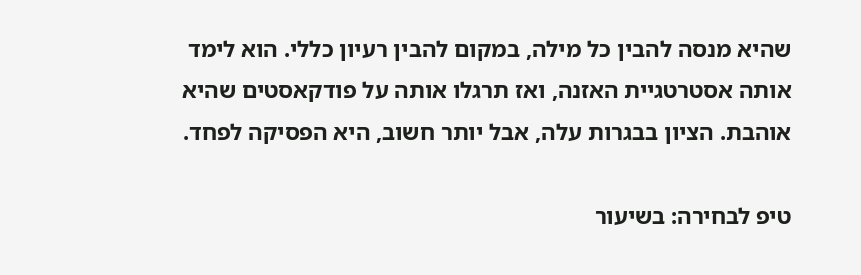שהיא מנסה להבין כל מילה, במקום להבין רעיון כללי. הוא לימד אותה אסטרטגיית האזנה, ואז תרגלו אותה על פודקאסטים שהיא אוהבת. הציון בבגרות עלה, אבל יותר חשוב, היא הפסיקה לפחד.

טיפ לבחירה: בשיעור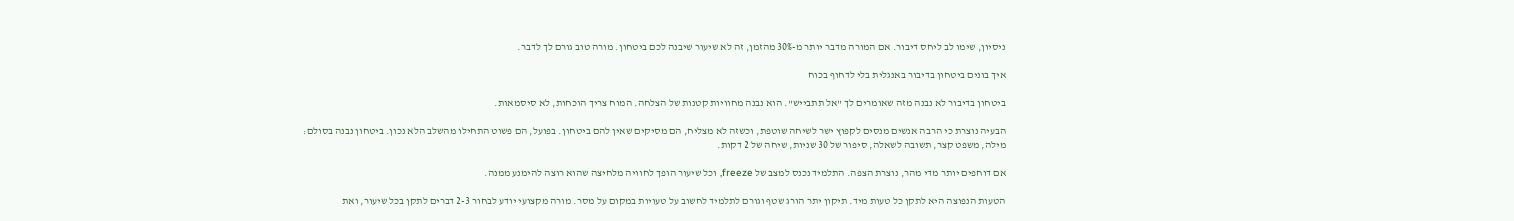ניסיון, שימו לב ליחס דיבור. אם המורה מדבר יותר מ-30% מהזמן, זה לא שיעור שיבנה לכם ביטחון. מורה טוב גורם לך לדבר.

איך בונים ביטחון בדיבור באנגלית בלי לדחוף בכוח

ביטחון בדיבור לא נבנה מזה שאומרים לך "אל תתבייש". הוא נבנה מחוויות קטנות של הצלחה. המוח צריך הוכחות, לא סיסמאות.

הבעיה נוצרת כי הרבה אנשים מנסים לקפוץ ישר לשיחה שוטפת, וכשזה לא מצליח, הם מסיקים שאין להם ביטחון. בפועל, הם פשוט התחילו מהשלב הלא נכון. ביטחון נבנה בסולם: מילה, משפט קצר, תשובה לשאלה, סיפור של 30 שניות, שיחה של 2 דקות.

אם דוחפים יותר מדי מהר, נוצרת הצפה. התלמיד נכנס למצב של freeze, וכל שיעור הופך לחוויה מלחיצה שהוא רוצה להימנע ממנה.

הטעות הנפוצה היא לתקן כל טעות מיד. תיקון יתר הורג שטף וגורם לתלמיד לחשוב על טעויות במקום על מסר. מורה מקצועי יודע לבחור 2-3 דברים לתקן בכל שיעור, ואת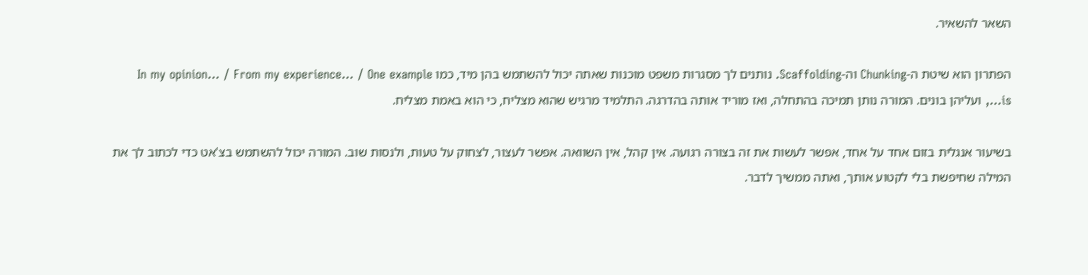השאר להשאיר.

הפתרון הוא שיטת ה-Chunking וה-Scaffolding. נותנים לך מסגרות משפט מוכנות שאתה יכול להשתמש בהן מיד, כמו In my opinion… / From my experience… / One example is…, ועליהן בונים. המורה נותן תמיכה בהתחלה, ואז מוריד אותה בהדרגה. התלמיד מרגיש שהוא מצליח, כי הוא באמת מצליח.

בשיעור אנגלית בזום אחד על אחד, אפשר לעשות את זה בצורה רגועה. אין קהל, אין השוואה. אפשר לעצור, לצחוק על טעות, ולנסות שוב. המורה יכול להשתמש בצ'אט כדי לכתוב לך את המילה שחיפשת בלי לקטוע אותך, ואתה ממשיך לדבר.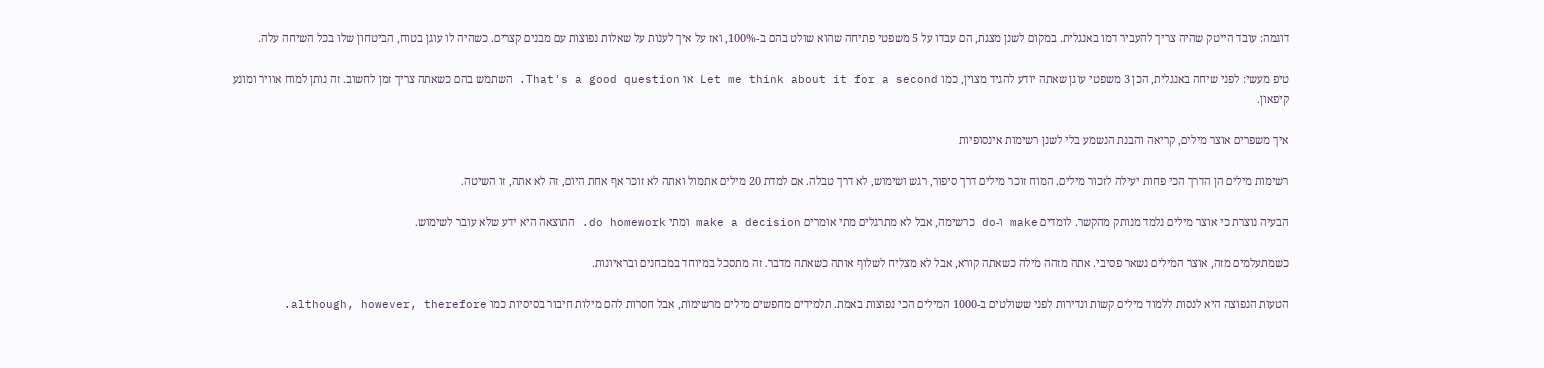דוגמה: עובד הייטק שהיה צריך להעביר דמו באנגלית. במקום לשנן מצגת, הם עבדו על 5 משפטי פתיחה שהוא שולט בהם ב-100%, ואז על איך לענות על שאלות נפוצות עם מבנים קצרים. כשהיה לו עוגן בטוח, הביטחון שלו בכל השיחה עלה.

טיפ מעשי: לפני שיחה באנגלית, הכן 3 משפטי עוגן שאתה יודע להגיד מצוין, כמו Let me think about it for a second או That's a good question. השתמש בהם כשאתה צריך זמן לחשוב. זה נותן למוח אוויר ומונע קיפאון.

איך משפרים אוצר מילים, קריאה והבנת הנשמע בלי לשנן רשימות אינסופיות

רשימות מילים הן הדרך הכי פחות יעילה לזכור מילים. המוח זוכר מילים דרך סיפור, רגש ושימוש, לא דרך טבלה. אם למדת 20 מילים אתמול ואתה לא זוכר אף אחת היום, זה לא אתה, זו השיטה.

הבעיה נוצרת כי אוצר מילים נלמד מנותק מהקשר. לומדים make ו-do כרשימה, אבל לא מתרגלים מתי אומרים make a decision ומתי do homework. התוצאה היא ידע שלא עובר לשימוש.

כשמתעלמים מזה, אוצר המילים נשאר פסיבי. אתה מזהה מילה כשאתה קורא, אבל לא מצליח לשלוף אותה כשאתה מדבר. זה מתסכל במיוחד במבחנים ובראיונות.

הטעות הנפוצה היא לנסות ללמוד מילים קשות ונדירות לפני ששולטים ב-1000 המילים הכי נפוצות באמת. תלמידים מחפשים מילים מרשימות, אבל חסרות להם מילות חיבור בסיסיות כמו although, however, therefore.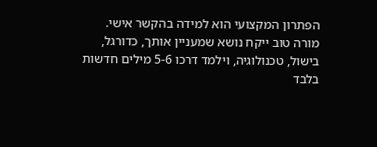הפתרון המקצועי הוא למידה בהקשר אישי. מורה טוב ייקח נושא שמעניין אותך, כדורגל, בישול, טכנולוגיה, וילמד דרכו 5-6 מילים חדשות בלבד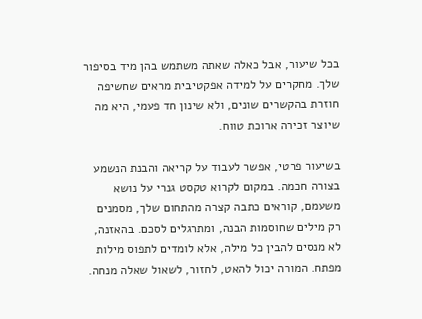בכל שיעור, אבל כאלה שאתה משתמש בהן מיד בסיפור שלך. מחקרים על למידה אפקטיבית מראים שחשיפה חוזרת בהקשרים שונים, ולא שינון חד פעמי, היא מה שיוצר זכירה ארוכת טווח.

בשיעור פרטי, אפשר לעבוד על קריאה והבנת הנשמע בצורה חכמה. במקום לקרוא טקסט גנרי על נושא משעמם, קוראים כתבה קצרה מהתחום שלך, מסמנים רק מילים שחוסמות הבנה, ומתרגלים לסכם. בהאזנה, לא מנסים להבין כל מילה, אלא לומדים לתפוס מילות מפתח. המורה יכול להאט, לחזור, לשאול שאלה מנחה.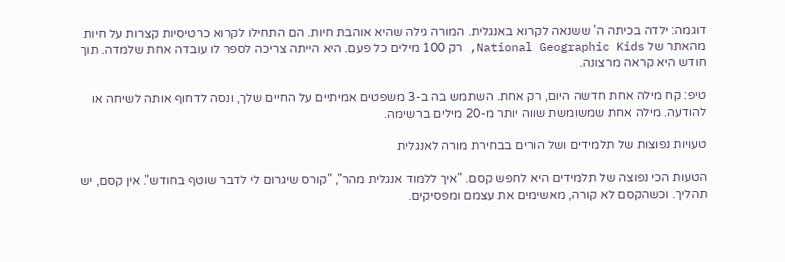דוגמה: ילדה בכיתה ה' ששנאה לקרוא באנגלית. המורה גילה שהיא אוהבת חיות. הם התחילו לקרוא כרטיסיות קצרות על חיות מהאתר של National Geographic Kids, רק 100 מילים כל פעם. היא הייתה צריכה לספר לו עובדה אחת שלמדה. תוך חודש היא קראה מרצונה.

טיפ: קח מילה אחת חדשה היום, רק אחת. השתמש בה ב-3 משפטים אמיתיים על החיים שלך, ונסה לדחוף אותה לשיחה או להודעה. מילה אחת שמשומשת שווה יותר מ-20 מילים ברשימה.

טעויות נפוצות של תלמידים ושל הורים בבחירת מורה לאנגלית

הטעות הכי נפוצה של תלמידים היא לחפש קסם. "איך ללמוד אנגלית מהר", "קורס שיגרום לי לדבר שוטף בחודש". אין קסם, יש תהליך. וכשהקסם לא קורה, מאשימים את עצמם ומפסיקים.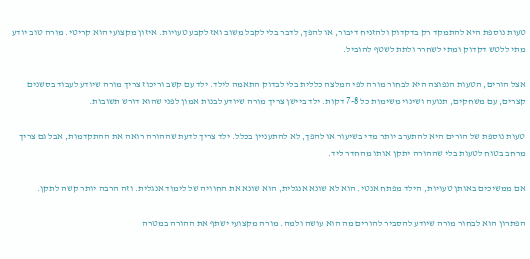טעות נוספת היא להתמקד רק בדקדוק ולהזניח דיבור, או להפך, לדבר בלי לקבל משוב ואז לקבע טעויות. איזון מקצועי הוא קריטי. מורה טוב יודע מתי ללטש דקדוק ומתי לשחרר ולתת לשטף להוביל.

אצל הורים, הטעות הנפוצה היא לבחור מורה לפי המלצה כללית בלי לבדוק התאמה לילד. ילד עם קשב וריכוז צריך מורה שיודע לעבוד בסשנים קצרים, עם משחקים, תנועה ושינוי משימות כל 7-8 דקות. ילד ביישן צריך מורה שיודע לבנות אמון לפני שהוא דורש תשובות.

טעות נוספת של הורים היא להתערב יותר מדי בשיעור או להפך, לא להתעניין בכלל. ילד צריך לדעת שההורה רואה את ההתקדמות, אבל גם צריך מרחב בטוח לטעות בלי שההורה יתקן אותו מהחדר ליד.

אם ממשיכים באותן טעויות, הילד מפתח אנטי. הוא לא שונא אנגלית, הוא שונא את החוויה של לימוד אנגלית. וזה הרבה יותר קשה לתקן.

הפתרון הוא לבחור מורה שיודע להסביר להורים מה הוא עושה ולמה. מורה מקצועי ישתף את ההורה במטרה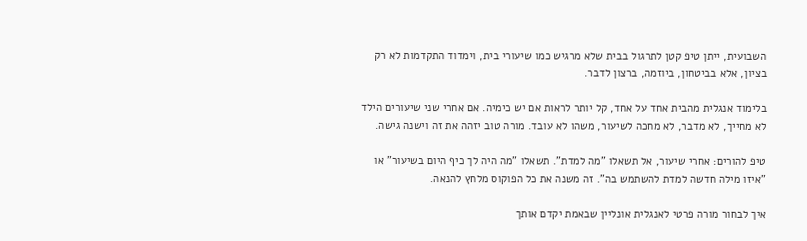השבועית, ייתן טיפ קטן לתרגול בבית שלא מרגיש כמו שיעורי בית, וימדוד התקדמות לא רק בציון, אלא בביטחון, ביוזמה, ברצון לדבר.

בלימוד אנגלית מהבית אחד על אחד, קל יותר לראות אם יש כימיה. אם אחרי שני שיעורים הילד לא מחייך, לא מדבר, לא מחכה לשיעור, משהו לא עובד. מורה טוב יזהה את זה וישנה גישה.

טיפ להורים: אחרי שיעור, אל תשאלו "מה למדת". תשאלו "מה היה לך כיף היום בשיעור" או "איזו מילה חדשה למדת להשתמש בה". זה משנה את כל הפוקוס מלחץ להנאה.

איך לבחור מורה פרטי לאנגלית אונליין שבאמת יקדם אותך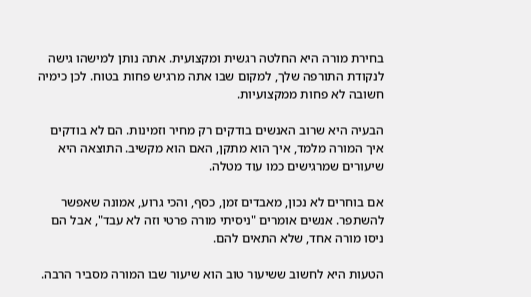בחירת מורה היא החלטה רגשית ומקצועית. אתה נותן למישהו גישה לנקודת התורפה שלך, למקום שבו אתה מרגיש פחות בטוח. לכן כימיה חשובה לא פחות ממקצועיות.

הבעיה היא שרוב האנשים בודקים רק מחיר וזמינות. הם לא בודקים איך המורה מלמד, איך הוא מתקן, האם הוא מקשיב. התוצאה היא שיעורים שמרגישים כמו עוד מטלה.

אם בוחרים לא נכון, מאבדים זמן, כסף, והכי גרוע, אמונה שאפשר להשתפר. אנשים אומרים "ניסיתי מורה פרטי וזה לא עבד", אבל הם ניסו מורה אחד, שלא התאים להם.

הטעות היא לחשוב ששיעור טוב הוא שיעור שבו המורה מסביר הרבה.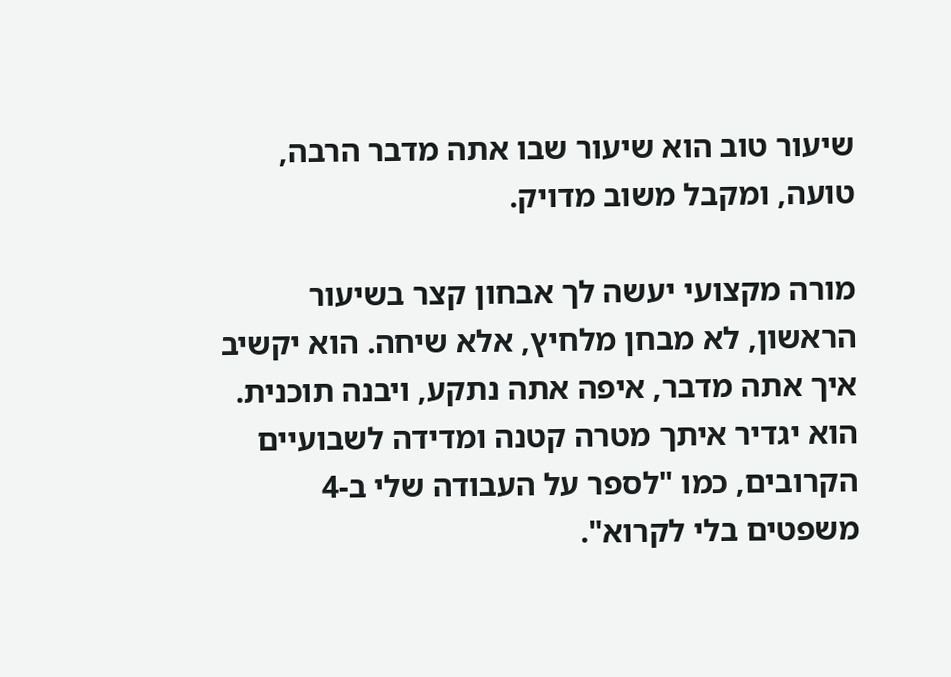שיעור טוב הוא שיעור שבו אתה מדבר הרבה, טועה, ומקבל משוב מדויק.

מורה מקצועי יעשה לך אבחון קצר בשיעור הראשון, לא מבחן מלחיץ, אלא שיחה. הוא יקשיב איך אתה מדבר, איפה אתה נתקע, ויבנה תוכנית. הוא יגדיר איתך מטרה קטנה ומדידה לשבועיים הקרובים, כמו "לספר על העבודה שלי ב-4 משפטים בלי לקרוא".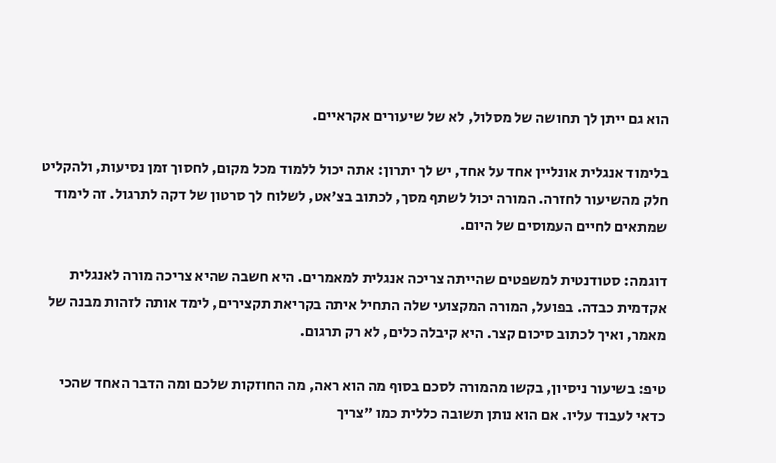הוא גם ייתן לך תחושה של מסלול, לא של שיעורים אקראיים.

בלימוד אנגלית אונליין אחד על אחד, יש לך יתרון: אתה יכול ללמוד מכל מקום, לחסוך זמן נסיעות, ולהקליט חלק מהשיעור לחזרה. המורה יכול לשתף מסך, לכתוב בצ'אט, לשלוח לך סרטון של דקה לתרגול. זה לימוד שמתאים לחיים העמוסים של היום.

דוגמה: סטודנטית למשפטים שהייתה צריכה אנגלית למאמרים. היא חשבה שהיא צריכה מורה לאנגלית אקדמית כבדה. בפועל, המורה המקצועי שלה התחיל איתה בקריאת תקצירים, לימד אותה לזהות מבנה של מאמר, ואיך לכתוב סיכום קצר. היא קיבלה כלים, לא רק תרגום.

טיפ: בשיעור ניסיון, בקשו מהמורה לסכם בסוף מה הוא ראה, מה החוזקות שלכם ומה הדבר האחד שהכי כדאי לעבוד עליו. אם הוא נותן תשובה כללית כמו "צריך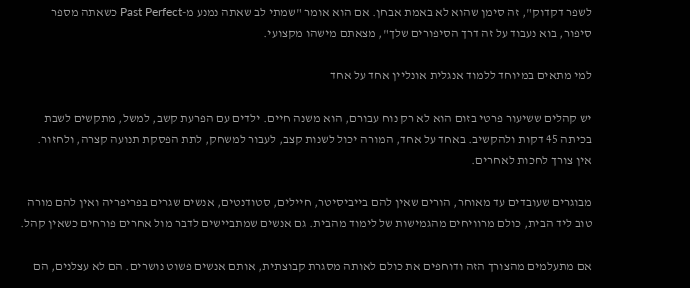לשפר דקדוק", זה סימן שהוא לא באמת אבחן. אם הוא אומר "שמתי לב שאתה נמנע מ-Past Perfect כשאתה מספר סיפור, בוא נעבוד על זה דרך הסיפורים שלך", מצאתם מישהו מקצועי.

למי מתאים במיוחד ללמוד אנגלית אונליין אחד על אחד

יש קהלים ששיעור פרטי בזום הוא לא רק נוח עבורם, הוא משנה חיים. ילדים עם הפרעת קשב, למשל, מתקשים לשבת בכיתה 45 דקות ולהקשיב. באחד על אחד, המורה יכול לשנות קצב, לעבור למשחק, לתת הפסקת תנועה קצרה, ולחזור. אין צורך לחכות לאחרים.

מבוגרים שעובדים עד מאוחר, הורים שאין להם בייביסיטר, חיילים, סטודנטים, אנשים שגרים בפריפריה ואין להם מורה טוב ליד הבית, כולם מרוויחים מהגמישות של לימוד מהבית. גם אנשים שמתביישים לדבר מול אחרים פורחים כשאין קהל.

אם מתעלמים מהצורך הזה ודוחפים את כולם לאותה מסגרת קבוצתית, אותם אנשים פשוט נושרים. הם לא עצלנים, הם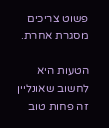פשוט צריכים מסגרת אחרת.

הטעות היא לחשוב שאונליין זה פחות טוב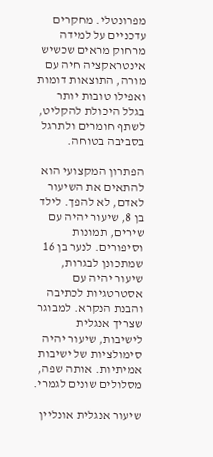מפרונטלי. מחקרים עדכניים על למידה מרחוק מראים שכשיש אינטראקציה חיה עם מורה, התוצאות דומות ואפילו טובות יותר בגלל היכולת להקליט, לשתף חומרים ולתרגל בסביבה בטוחה.

הפתרון המקצועי הוא להתאים את השיעור לאדם, לא להפך. לילד בן 8, שיעור יהיה עם שירים, תמונות וסיפורים. לנער בן 16 שמתכונן לבגרות, שיעור יהיה עם אסטרטגיות לכתיבה והבנת הנקרא. למבוגר שצריך אנגלית לישיבות, שיעור יהיה סימולציות של ישיבות אמיתיות. אותה שפה, מסלולים שונים לגמרי.

שיעור אנגלית אונליין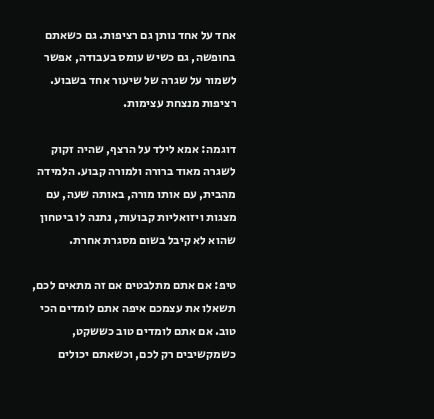אחד על אחד נותן גם רציפות. גם כשאתם בחופשה, גם כשיש עומס בעבודה, אפשר לשמור על שגרה של שיעור אחד בשבוע. רציפות מנצחת עצימות.

דוגמה: אמא לילד על הרצף, שהיה זקוק לשגרה מאוד ברורה ולמורה קבוע. הלמידה מהבית, עם אותו מורה, באותה שעה, עם מצגות ויזואליות קבועות, נתנה לו ביטחון שהוא לא קיבל בשום מסגרת אחרת.

טיפ: אם אתם מתלבטים אם זה מתאים לכם, תשאלו את עצמכם איפה אתם לומדים הכי טוב. אם אתם לומדים טוב כששקט, כשמקשיבים רק לכם, וכשאתם יכולים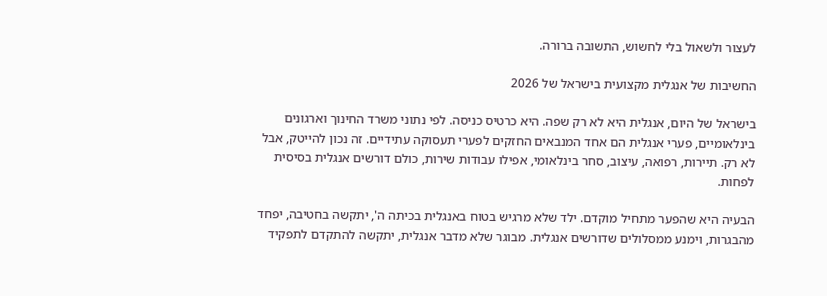לעצור ולשאול בלי לחשוש, התשובה ברורה.

החשיבות של אנגלית מקצועית בישראל של 2026

בישראל של היום, אנגלית היא לא רק שפה. היא כרטיס כניסה. לפי נתוני משרד החינוך וארגונים בינלאומיים, פערי אנגלית הם אחד המנבאים החזקים לפערי תעסוקה עתידיים. זה נכון להייטק, אבל לא רק. תיירות, רפואה, עיצוב, סחר בינלאומי, אפילו עבודות שירות, כולם דורשים אנגלית בסיסית לפחות.

הבעיה היא שהפער מתחיל מוקדם. ילד שלא מרגיש בטוח באנגלית בכיתה ה', יתקשה בחטיבה, יפחד מהבגרות, וימנע ממסלולים שדורשים אנגלית. מבוגר שלא מדבר אנגלית, יתקשה להתקדם לתפקיד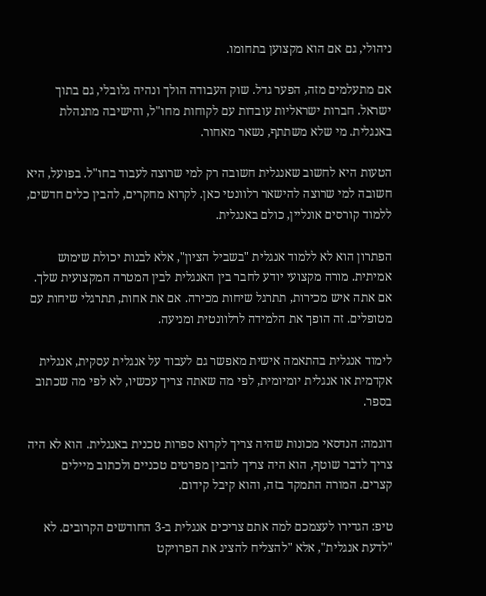ניהולי, גם אם הוא מקצוען בתחומו.

אם מתעלמים מזה, הפער גדל. שוק העבודה הולך ונהיה גלובלי, גם בתוך ישראל. חברות ישראליות עובדות עם לקוחות מחו"ל, והישיבה מתנהלת באנגלית. מי שלא משתתף, נשאר מאחור.

הטעות היא לחשוב שאנגלית חשובה רק למי שרוצה לעבוד בחו"ל. בפועל, היא חשובה למי שרוצה להישאר רלוונטי כאן. לקרוא מחקרים, להבין כלים חדשים, ללמוד קורסים אונליין, כולם באנגלית.

הפתרון הוא לא ללמוד אנגלית "בשביל הציון", אלא לבנות יכולת שימוש אמיתית. מורה מקצועי יודע לחבר בין האנגלית לבין המטרה המקצועית שלך. אם אתה איש מכירות, תתרגל שיחות מכירה. אם את אחות, תתרגלי שיחות עם מטופלים. זה הופך את הלמידה לרלוונטית ומניעה.

לימוד אנגלית בהתאמה אישית מאפשר גם לעבוד על אנגלית עסקית, אנגלית אקדמית או אנגלית יומיומית, לפי מה שאתה צריך עכשיו, לא לפי מה שכתוב בספר.

דוגמה: הנדסאי מכונות שהיה צריך לקרוא ספרות טכנית באנגלית. הוא לא היה צריך לדבר שוטף, הוא היה צריך להבין מפרטים טכניים ולכתוב מיילים קצרים. המורה התמקד בזה, והוא קיבל קידום.

טיפ: הגדירו לעצמכם למה אתם צריכים אנגלית ב-3 החודשים הקרובים. לא "לדעת אנגלית", אלא "להצליח להציג את הפרויקט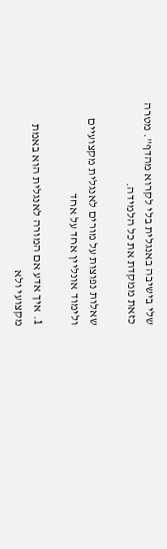שלי בישיבה באנגלית בלי לקרוא מהדף". מטרה כזאת ממקדת את כל הלמידה.

שאלות נפוצות על מורים לאנגלית מקצועיים ולימוד אונליין אחד על אחד

1. איך אדע אם המורה לאנגלית הוא באמת מקצועי ולא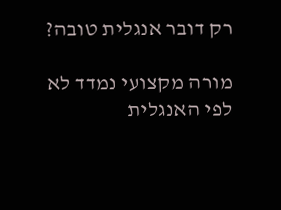רק דובר אנגלית טובה?

מורה מקצועי נמדד לא לפי האנגלית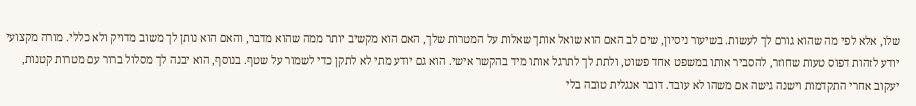שלו, אלא לפי מה שהוא גורם לך לעשות. בשיעור ניסיון, שים לב האם הוא שואל אותך שאלות על המטרות שלך, האם הוא מקשיב יותר ממה שהוא מדבר, והאם הוא נותן לך משוב מדויק ולא כללי. מורה מקצועי יודע לזהות דפוס טעות שחוזר, להסביר אותו במשפט אחד פשוט, ולתת לך לתרגל אותו מיד בהקשר אישי. הוא גם יודע מתי לא לתקן כדי לשמור על שטף. בנוסף, הוא יבנה לך מסלול ברור עם מטרות קטנות, יעקוב אחרי התקדמות וישנה גישה אם משהו לא עובד. דובר אנגלית טובה בלי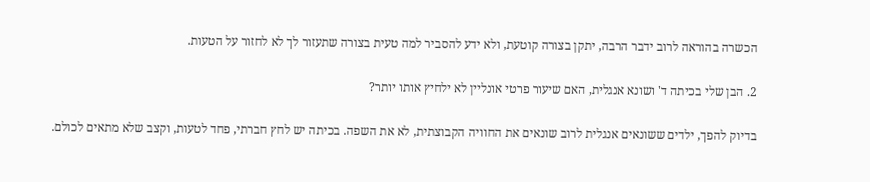הכשרה בהוראה לרוב ידבר הרבה, יתקן בצורה קוטעת, ולא ידע להסביר למה טעית בצורה שתעזור לך לא לחזור על הטעות.

2. הבן שלי בכיתה ד' ושונא אנגלית, האם שיעור פרטי אונליין לא ילחיץ אותו יותר?

בדיוק להפך, ילדים ששונאים אנגלית לרוב שונאים את החוויה הקבוצתית, לא את השפה. בכיתה יש לחץ חברתי, פחד לטעות, וקצב שלא מתאים לכולם.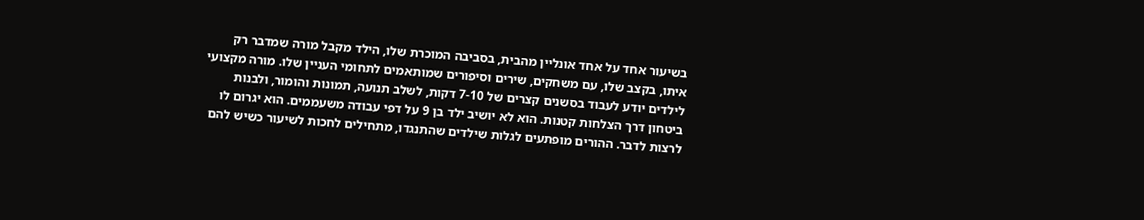בשיעור אחד על אחד אונליין מהבית, בסביבה המוכרת שלו, הילד מקבל מורה שמדבר רק איתו, בקצב שלו, עם משחקים, שירים וסיפורים שמותאמים לתחומי העניין שלו. מורה מקצועי לילדים יודע לעבוד בסשנים קצרים של 7-10 דקות, לשלב תנועה, תמונות והומור, ולבנות ביטחון דרך הצלחות קטנות. הוא לא יושיב ילד בן 9 על דפי עבודה משעממים. הוא יגרום לו לרצות לדבר. ההורים מופתעים לגלות שילדים שהתנגדו, מתחילים לחכות לשיעור כשיש להם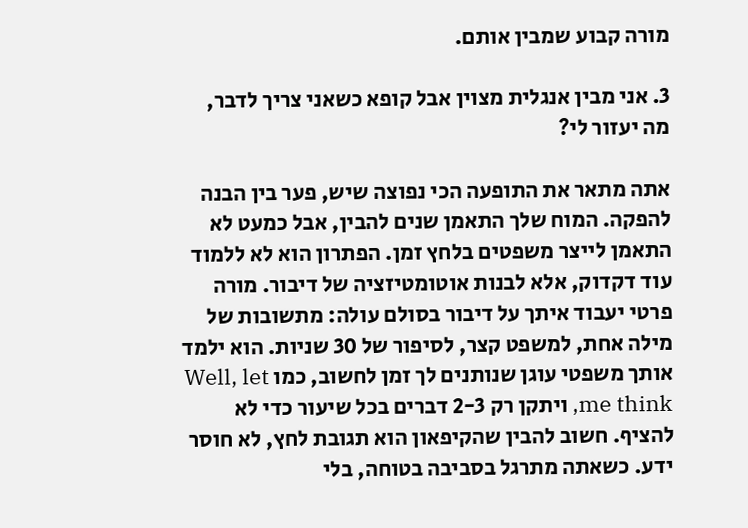מורה קבוע שמבין אותם.

3. אני מבין אנגלית מצוין אבל קופא כשאני צריך לדבר, מה יעזור לי?

אתה מתאר את התופעה הכי נפוצה שיש, פער בין הבנה להפקה. המוח שלך התאמן שנים להבין, אבל כמעט לא התאמן לייצר משפטים בלחץ זמן. הפתרון הוא לא ללמוד עוד דקדוק, אלא לבנות אוטומטיזציה של דיבור. מורה פרטי יעבוד איתך על דיבור בסולם עולה: מתשובות של מילה אחת, למשפט קצר, לסיפור של 30 שניות. הוא ילמד אותך משפטי עוגן שנותנים לך זמן לחשוב, כמו Well, let me think, ויתקן רק 2-3 דברים בכל שיעור כדי לא להציף. חשוב להבין שהקיפאון הוא תגובת לחץ, לא חוסר ידע. כשאתה מתרגל בסביבה בטוחה, בלי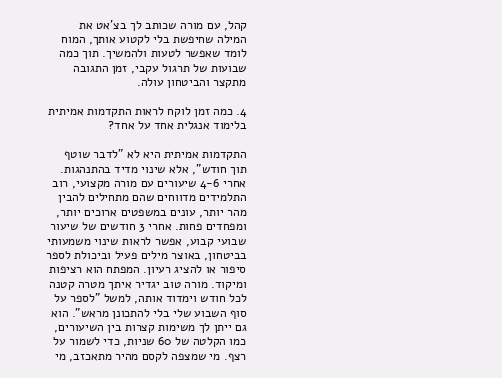קהל, עם מורה שכותב לך בצ'אט את המילה שחיפשת בלי לקטוע אותך, המוח לומד שאפשר לטעות ולהמשיך. תוך כמה שבועות של תרגול עקבי, זמן התגובה מתקצר והביטחון עולה.

4. כמה זמן לוקח לראות התקדמות אמיתית בלימוד אנגלית אחד על אחד?

התקדמות אמיתית היא לא "לדבר שוטף תוך חודש", אלא שינוי מדיד בהתנהגות. אחרי 4-6 שיעורים עם מורה מקצועי, רוב התלמידים מדווחים שהם מתחילים להבין מהר יותר, עונים במשפטים ארוכים יותר, ומפחדים פחות. אחרי 3 חודשים של שיעור שבועי קבוע, אפשר לראות שינוי משמעותי בביטחון, באוצר מילים פעיל וביכולת לספר סיפור או להציג רעיון. המפתח הוא רציפות ומיקוד. מורה טוב יגדיר איתך מטרה קטנה לכל חודש וימדוד אותה, למשל "לספר על סוף השבוע שלי בלי להתכונן מראש". הוא גם ייתן לך משימות קצרות בין השיעורים, כמו הקלטה של 60 שניות, כדי לשמור על רצף. מי שמצפה לקסם מהיר מתאכזב, מי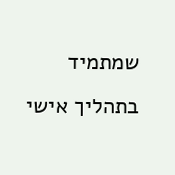שמתמיד בתהליך אישי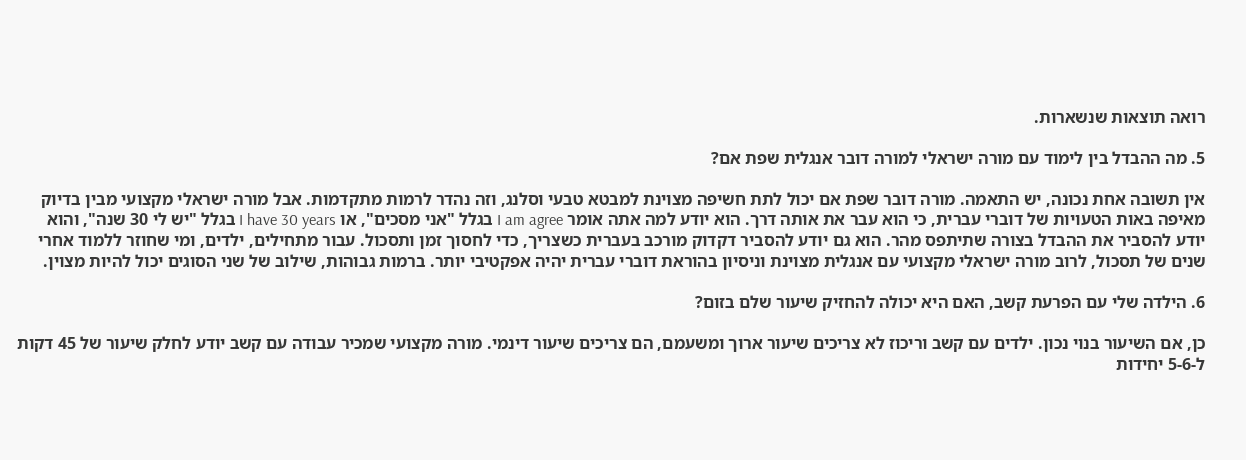רואה תוצאות שנשארות.

5. מה ההבדל בין לימוד עם מורה ישראלי למורה דובר אנגלית שפת אם?

אין תשובה אחת נכונה, יש התאמה. מורה דובר שפת אם יכול לתת חשיפה מצוינת למבטא טבעי וסלנג, וזה נהדר לרמות מתקדמות. אבל מורה ישראלי מקצועי מבין בדיוק מאיפה באות הטעויות של דוברי עברית, כי הוא עבר את אותה דרך. הוא יודע למה אתה אומר I am agree בגלל "אני מסכים", או I have 30 years בגלל "יש לי 30 שנה", והוא יודע להסביר את ההבדל בצורה שתיתפס מהר. הוא גם יודע להסביר דקדוק מורכב בעברית כשצריך, כדי לחסוך זמן ותסכול. עבור מתחילים, ילדים, ומי שחוזר ללמוד אחרי שנים של תסכול, לרוב מורה ישראלי מקצועי עם אנגלית מצוינת וניסיון בהוראת דוברי עברית יהיה אפקטיבי יותר. ברמות גבוהות, שילוב של שני הסוגים יכול להיות מצוין.

6. הילדה שלי עם הפרעת קשב, האם היא יכולה להחזיק שיעור שלם בזום?

כן, אם השיעור בנוי נכון. ילדים עם קשב וריכוז לא צריכים שיעור ארוך ומשעמם, הם צריכים שיעור דינמי. מורה מקצועי שמכיר עבודה עם קשב יודע לחלק שיעור של 45 דקות ל-5-6 יחידות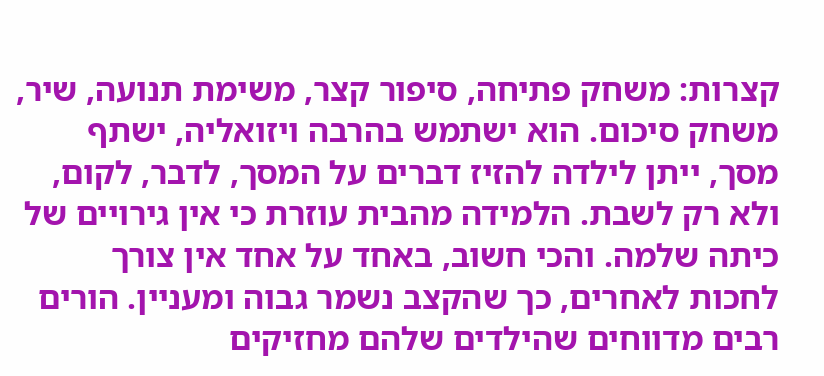קצרות: משחק פתיחה, סיפור קצר, משימת תנועה, שיר, משחק סיכום. הוא ישתמש בהרבה ויזואליה, ישתף מסך, ייתן לילדה להזיז דברים על המסך, לדבר, לקום, ולא רק לשבת. הלמידה מהבית עוזרת כי אין גירויים של כיתה שלמה. והכי חשוב, באחד על אחד אין צורך לחכות לאחרים, כך שהקצב נשמר גבוה ומעניין. הורים רבים מדווחים שהילדים שלהם מחזיקים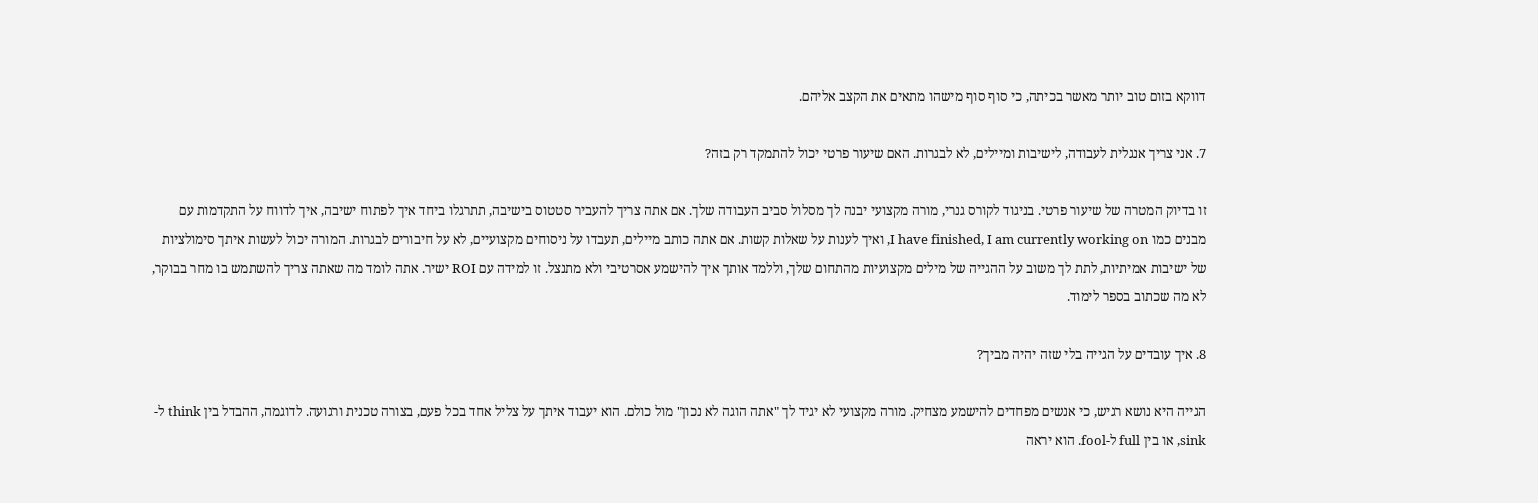דווקא בזום טוב יותר מאשר בכיתה, כי סוף סוף מישהו מתאים את הקצב אליהם.

7. אני צריך אנגלית לעבודה, לישיבות ומיילים, לא לבגרות. האם שיעור פרטי יכול להתמקד רק בזה?

זו בדיוק המטרה של שיעור פרטי. בניגוד לקורס גנרי, מורה מקצועי יבנה לך מסלול סביב העבודה שלך. אם אתה צריך להעביר סטטוס בישיבה, תתרגלו ביחד איך לפתוח ישיבה, איך לדווח על התקדמות עם מבנים כמו I have finished, I am currently working on, ואיך לענות על שאלות קשות. אם אתה כותב מיילים, תעבדו על ניסוחים מקצועיים, לא על חיבורים לבגרות. המורה יכול לעשות איתך סימולציות של ישיבות אמיתיות, לתת לך משוב על ההגייה של מילים מקצועיות מהתחום שלך, וללמד אותך איך להישמע אסרטיבי ולא מתנצל. זו למידה עם ROI ישיר. אתה לומד מה שאתה צריך להשתמש בו מחר בבוקר, לא מה שכתוב בספר לימוד.

8. איך עובדים על הגייה בלי שזה יהיה מביך?

הגייה היא נושא רגיש, כי אנשים מפחדים להישמע מצחיק. מורה מקצועי לא יגיד לך "אתה הוגה לא נכון" מול כולם. הוא יעבוד איתך על צליל אחד בכל פעם, בצורה טכנית ורגועה. לדוגמה, ההבדל בין think ל-sink, או בין full ל-fool. הוא יראה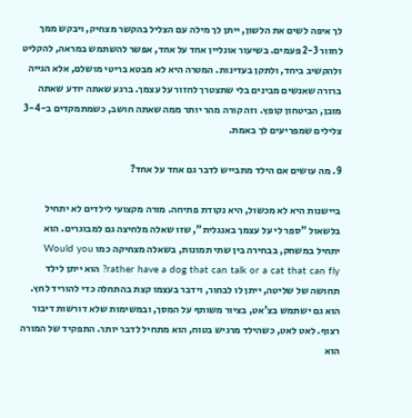לך איפה לשים את הלשון, ייתן לך מילה עם הצליל בהקשר מצחיק, ויבקש ממך לחזור 2-3 פעמים. בשיעור אונליין אחד על אחד, אפשר להשתמש במראה, להקליט ולהקשיב ביחד, ולתקן בעדינות. המטרה היא לא מבטא בריטי מושלם, אלא הגייה ברורה שאנשים מבינים בלי שתצטרך לחזור על עצמך. ברגע שאתה יודע שאתה מובן, הביטחון קופץ. וזה קורה מהר יותר ממה שאתה חושב, כשמתמקדים ב-3-4 צלילים שמפריעים לך באמת.

9. מה עושים אם הילד מתבייש לדבר גם אחד על אחד?

ביישנות היא לא מכשול, היא נקודת פתיחה. מורה מקצועי לילדים לא יתחיל בלשאול "ספר לי על עצמך באנגלית", שזו שאלה מלחיצה גם למבוגרים. הוא יתחיל במשחק, בבחירה בין שתי תמונות, בשאלה מצחיקה כמו Would you rather have a dog that can talk or a cat that can fly? הוא ייתן לילד תחושה של שליטה, ייתן לו לבחור, וידבר בעצמו קצת בהתחלה כדי להוריד לחץ. הוא גם ישתמש בצ'אט, בציור משותף על המסך, ובמשימות שלא דורשות דיבור רצוף. לאט לאט, כשהילד מרגיש בטוח, הוא מתחיל לדבר יותר. התפקיד של המורה הוא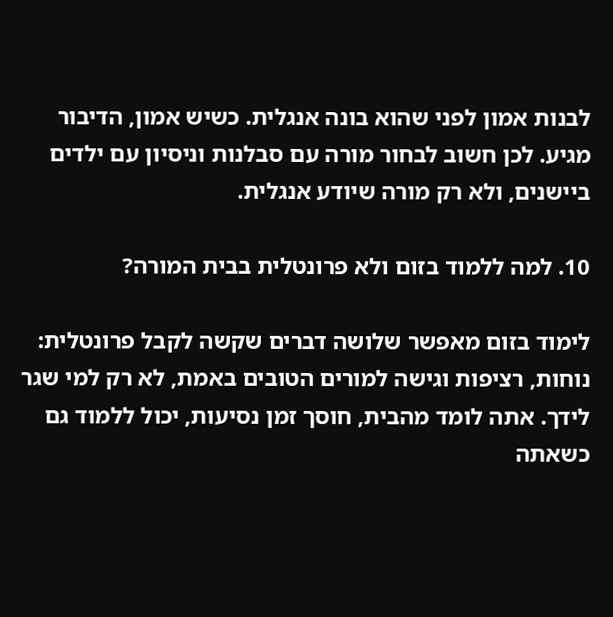לבנות אמון לפני שהוא בונה אנגלית. כשיש אמון, הדיבור מגיע. לכן חשוב לבחור מורה עם סבלנות וניסיון עם ילדים ביישנים, ולא רק מורה שיודע אנגלית.

10. למה ללמוד בזום ולא פרונטלית בבית המורה?

לימוד בזום מאפשר שלושה דברים שקשה לקבל פרונטלית: נוחות, רציפות וגישה למורים הטובים באמת, לא רק למי שגר לידך. אתה לומד מהבית, חוסך זמן נסיעות, יכול ללמוד גם כשאתה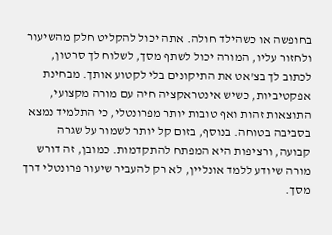בחופשה או כשהילד חולה. אתה יכול להקליט חלק מהשיעור ולחזור עליו, המורה יכול לשתף מסך, לשלוח לך סרטון, לכתוב לך בצ'אט את התיקונים בלי לקטוע אותך. מבחינת אפקטיביות, כשיש אינטראקציה חיה עם מורה מקצועי, התוצאות זהות ואף טובות יותר מפרונטלי, כי התלמיד נמצא בסביבה בטוחה. בנוסף, בזום קל יותר לשמור על שגרה קבועה, ורציפות היא המפתח להתקדמות. כמובן, זה דורש מורה שיודע ללמד אונליין, לא רק להעביר שיעור פרונטלי דרך מסך.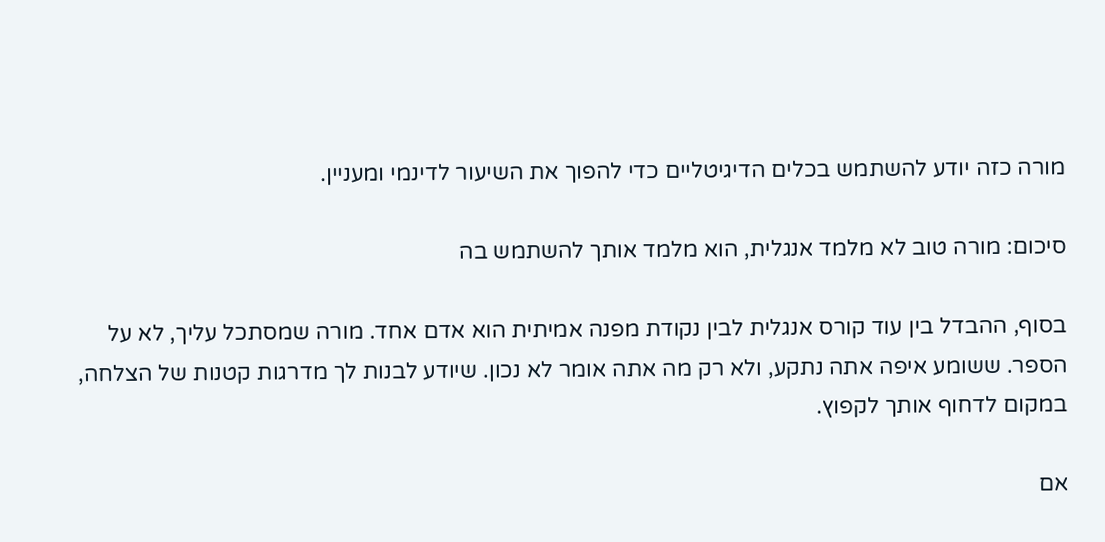מורה כזה יודע להשתמש בכלים הדיגיטליים כדי להפוך את השיעור לדינמי ומעניין.

סיכום: מורה טוב לא מלמד אנגלית, הוא מלמד אותך להשתמש בה

בסוף, ההבדל בין עוד קורס אנגלית לבין נקודת מפנה אמיתית הוא אדם אחד. מורה שמסתכל עליך, לא על הספר. ששומע איפה אתה נתקע, ולא רק מה אתה אומר לא נכון. שיודע לבנות לך מדרגות קטנות של הצלחה, במקום לדחוף אותך לקפוץ.

אם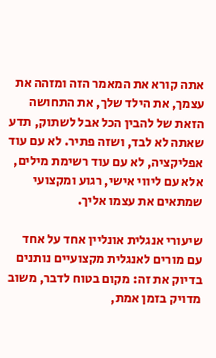אתה קורא את המאמר הזה ומזהה את עצמך, את הילד שלך, את התחושה הזאת של להבין הכל אבל לשתוק, תדע שאתה לא לבד, ושזה פתיר. לא עם עוד אפליקציה, לא עם עוד רשימת מילים, אלא עם ליווי אישי, רגוע ומקצועי שמתאים את עצמו אליך.

שיעורי אנגלית אונליין אחד על אחד עם מורים לאנגלית מקצועיים נותנים בדיוק את זה: מקום בטוח לדבר, משוב מדויק בזמן אמת,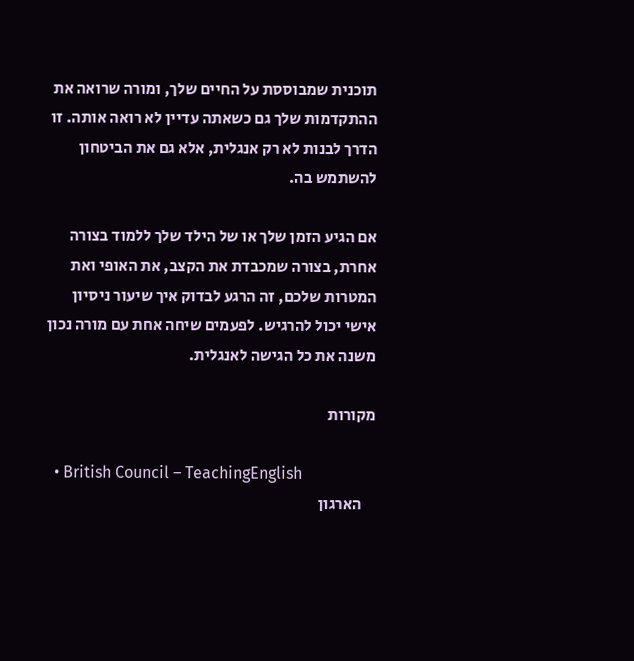תוכנית שמבוססת על החיים שלך, ומורה שרואה את ההתקדמות שלך גם כשאתה עדיין לא רואה אותה. זו הדרך לבנות לא רק אנגלית, אלא גם את הביטחון להשתמש בה.

אם הגיע הזמן שלך או של הילד שלך ללמוד בצורה אחרת, בצורה שמכבדת את הקצב, את האופי ואת המטרות שלכם, זה הרגע לבדוק איך שיעור ניסיון אישי יכול להרגיש. לפעמים שיחה אחת עם מורה נכון משנה את כל הגישה לאנגלית.

מקורות

  • British Council – TeachingEnglish
    הארגון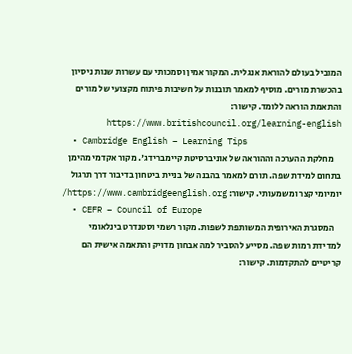המוביל בעולם להוראת אנגלית. המקור אמין וסמכותי עם עשרות שנות ניסיון בהכשרת מורים. מוסיף למאמר תובנות על חשיבות פיתוח מקצועי של מורים והתאמת הוראה ללומד. קישור: https://www.britishcouncil.org/learning-english
  • Cambridge English – Learning Tips
    מחלקת ההערכה וההוראה של אוניברסיטת קיימברידג'. מקור אקדמי מהימן בתחום למידת שפה. תורם למאמר בהבנה של בניית ביטחון בדיבור דרך תרגול יומיומי קצר ומשמעותי. קישור: https://www.cambridgeenglish.org/
  • CEFR – Council of Europe
    המסגרת האירופית המשותפת לשפות. מקור רשמי וסטנדרט בינלאומי למדידת רמות שפה. מסייע להסביר למה אבחון מדויק והתאמה אישית הם קריטיים להתקדמות. קישור: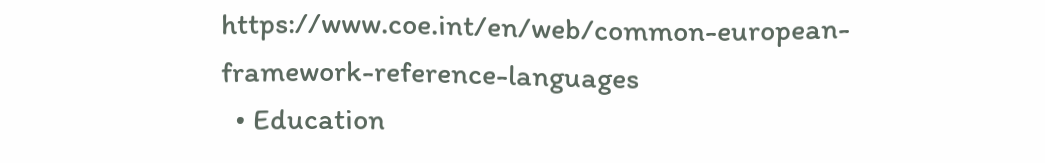https://www.coe.int/en/web/common-european-framework-reference-languages
  • Education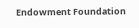Endowment Foundation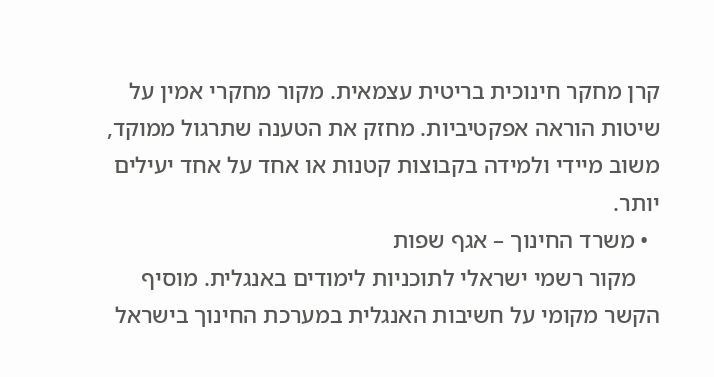קרן מחקר חינוכית בריטית עצמאית. מקור מחקרי אמין על שיטות הוראה אפקטיביות. מחזק את הטענה שתרגול ממוקד, משוב מיידי ולמידה בקבוצות קטנות או אחד על אחד יעילים יותר.
  • משרד החינוך – אגף שפות
    מקור רשמי ישראלי לתוכניות לימודים באנגלית. מוסיף הקשר מקומי על חשיבות האנגלית במערכת החינוך בישראל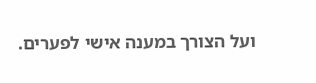ועל הצורך במענה אישי לפערים.